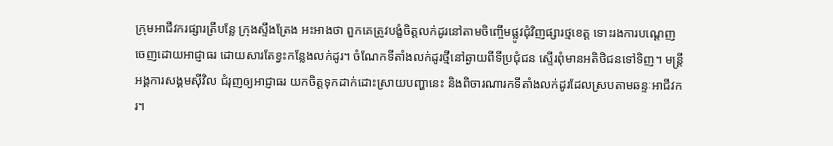ក្រុមអាជីវករផ្សារត្រីបន្លែ ក្រុងស្ទឹងត្រែង អះអាងថា ពួកគេត្រូវបង្ខំចិត្តលក់ដូរនៅតាមចិញ្ចើមផ្លូវជុំវិញផ្សារថ្មខេត្ត ទោះរងការបណ្ដេញចេញដោយអាជ្ញាធរ ដោយសារតែខ្វះកន្លែងលក់ដូរ។ ចំណែកទីតាំងលក់ដូរថ្មីនៅឆ្ងាយពីទីប្រជុំជន ស្ទើរពុំមានអតិថិជនទៅទិញ។ មន្ត្រីអង្គការសង្គមស៊ីវិល ជំរុញឲ្យអាជ្ញាធរ យកចិត្តទុកដាក់ដោះស្រាយបញ្ហានេះ និងពិចារណារកទីតាំងលក់ដូរដែលស្របតាមឆន្ទៈអាជីវករ។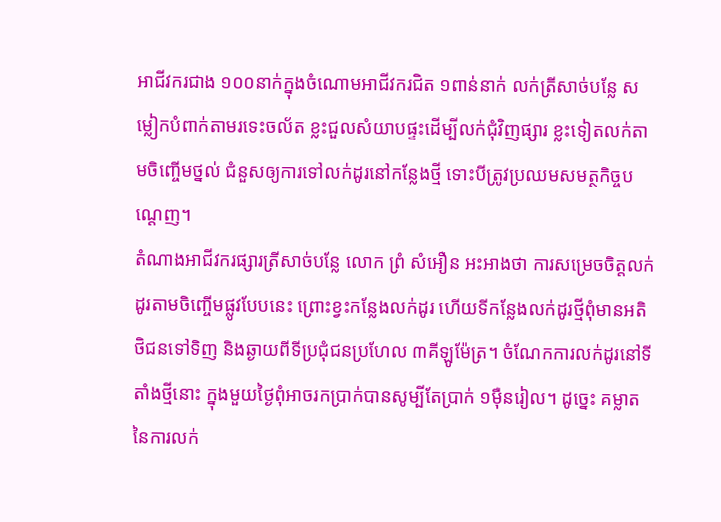អាជីវករជាង ១០០នាក់ក្នុងចំណោមអាជីវករជិត ១ពាន់នាក់ លក់ត្រីសាច់បន្លែ សម្លៀកបំពាក់តាមរទេះចល័ត ខ្លះជួលសំយាបផ្ទះដើម្បីលក់ជុំវិញផ្សារ ខ្លះទៀតលក់តាមចិញ្ចើមថ្នល់ ជំនួសឲ្យការទៅលក់ដូរនៅកន្លែងថ្មី ទោះបីត្រូវប្រឈមសមត្ថកិច្ចបណ្ដេញ។
តំណាងអាជីវករផ្សារត្រីសាច់បន្លែ លោក ព្រំ សំអឿន អះអាងថា ការសម្រេចចិត្តលក់ដូរតាមចិញ្ចើមផ្លូវបែបនេះ ព្រោះខ្វះកន្លែងលក់ដូរ ហើយទីកន្លែងលក់ដូរថ្មីពុំមានអតិថិជនទៅទិញ និងឆ្ងាយពីទីប្រជុំជនប្រហែល ៣គីឡូម៉ែត្រ។ ចំណែកការលក់ដូរនៅទីតាំងថ្មីនោះ ក្នុងមួយថ្ងៃពុំអាចរកប្រាក់បានសូម្បីតែប្រាក់ ១ម៉ឺនរៀល។ ដូច្នេះ គម្លាតនៃការលក់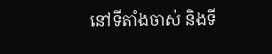នៅទីតាំងចាស់ និងទី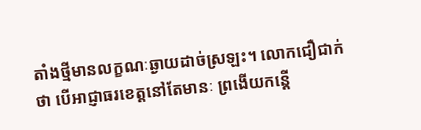តាំងថ្មីមានលក្ខណៈឆ្ងាយដាច់ស្រឡះ។ លោកជឿជាក់ថា បើអាជ្ញាធរខេត្តនៅតែមានៈ ព្រងើយកន្តើ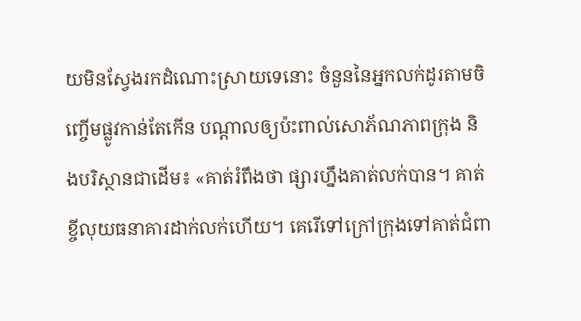យមិនស្វែងរកដំណោះស្រាយទេនោះ ចំនួននៃអ្នកលក់ដូរតាមចិញ្ចើមផ្លូវកាន់តែកើន បណ្ដាលឲ្យប៉ះពាល់សោភ័ណភាពក្រុង និងបរិស្ថានជាដើម៖ «គាត់រំពឹងថា ផ្សារហ្នឹងគាត់លក់បាន។ គាត់ខ្ចីលុយធនាគារដាក់លក់ហើយ។ គេរើទៅក្រៅក្រុងទៅគាត់ជំពា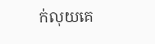ក់លុយគេ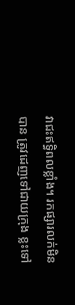វាជះឥទ្ធិពលខ្លាំង។ រកផ្សារលក់មិនបាន ត្រូវដេញទៅជាយក្រុង ខ្លះទៅ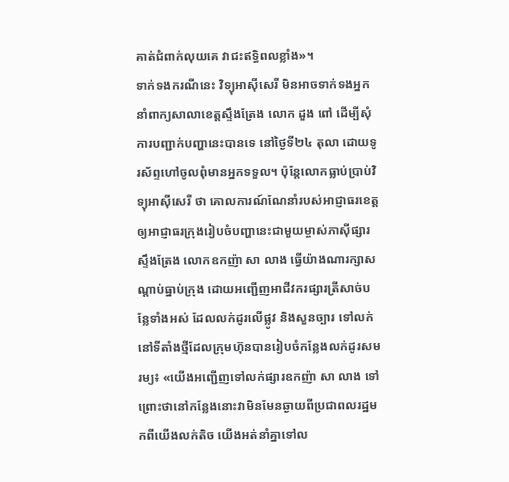គាត់ជំពាក់លុយគេ វាជះឥទ្ធិពលខ្លាំង»។
ទាក់ទងករណីនេះ វិទ្យុអាស៊ីសេរី មិនអាចទាក់ទងអ្នកនាំពាក្យសាលាខេត្តស្ទឹងត្រែង លោក ដួង ពៅ ដើម្បីសុំការបញ្ជាក់បញ្ហានេះបានទេ នៅថ្ងៃទី២៤ តុលា ដោយទូរស័ព្ទហៅចូលពុំមានអ្នកទទួល។ ប៉ុន្តែលោកធ្លាប់ប្រាប់វិទ្យុអាស៊ីសេរី ថា គោលការណ៍ណែនាំរបស់អាជ្ញាធរខេត្ត ឲ្យអាជ្ញាធរក្រុងរៀបចំបញ្ហានេះជាមួយម្ចាស់ភាស៊ីផ្សារស្ទឹងត្រែង លោកឧកញ៉ា សា លាង ធ្វើយ៉ាងណារក្សាសណ្ដាប់ធ្នាប់ក្រុង ដោយអញ្ជើញអាជីវករផ្សារត្រីសាច់បន្លែទាំងអស់ ដែលលក់ដូរលើផ្លូវ និងសួនច្បារ ទៅលក់នៅទីតាំងថ្មីដែលក្រុមហ៊ុនបានរៀបចំកន្លែងលក់ដូរសមរម្យ៖ «យើងអញ្ជើញទៅលក់ផ្សារឧកញ៉ា សា លាង ទៅ ព្រោះថានៅកន្លែងនោះវាមិនមែនឆ្ងាយពីប្រជាពលរដ្ឋមកពីយើងលក់តិច យើងអត់នាំគ្នាទៅល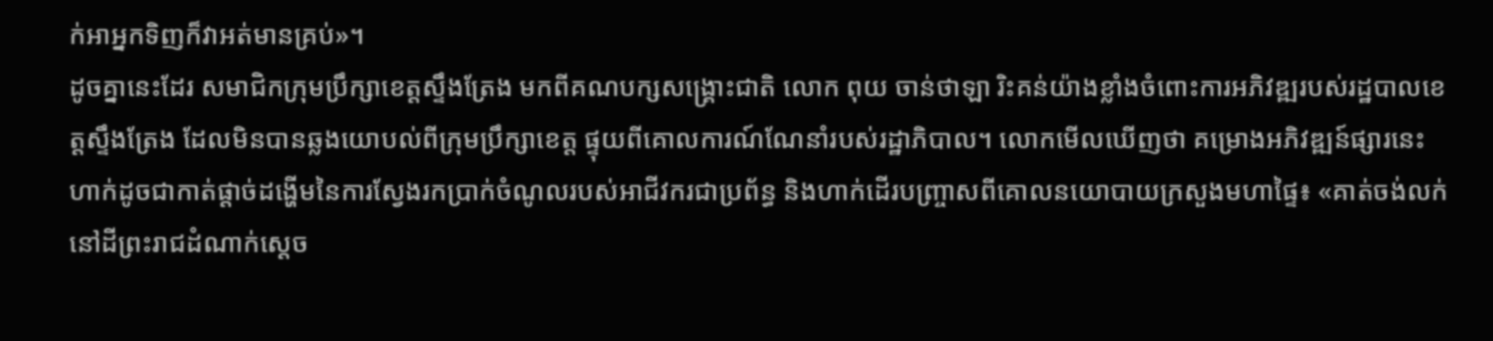ក់អាអ្នកទិញក៏វាអត់មានគ្រប់»។
ដូចគ្នានេះដែរ សមាជិកក្រុមប្រឹក្សាខេត្តស្ទឹងត្រែង មកពីគណបក្សសង្គ្រោះជាតិ លោក ពុយ ចាន់ថាឡា រិះគន់យ៉ាងខ្លាំងចំពោះការអភិវឌ្ឍរបស់រដ្ឋបាលខេត្តស្ទឹងត្រែង ដែលមិនបានឆ្លងយោបល់ពីក្រុមប្រឹក្សាខេត្ត ផ្ទុយពីគោលការណ៍ណែនាំរបស់រដ្ឋាភិបាល។ លោកមើលឃើញថា គម្រោងអភិវឌ្ឍន៍ផ្សារនេះ ហាក់ដូចជាកាត់ផ្តាច់ដង្ហើមនៃការស្វែងរកប្រាក់ចំណូលរបស់អាជីវករជាប្រព័ន្ធ និងហាក់ដើរបញ្ច្រាសពីគោលនយោបាយក្រសួងមហាផ្ទៃ៖ «គាត់ចង់លក់នៅដីព្រះរាជដំណាក់ស្ដេច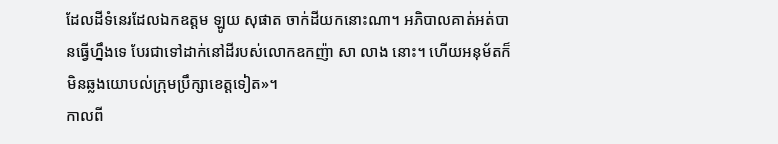ដែលដីទំនេរដែលឯកឧត្តម ឡូយ សុផាត ចាក់ដីយកនោះណា។ អភិបាលគាត់អត់បានធ្វើហ្នឹងទេ បែរជាទៅដាក់នៅដីរបស់លោកឧកញ៉ា សា លាង នោះ។ ហើយអនុម័តក៏មិនឆ្លងយោបល់ក្រុមប្រឹក្សាខេត្តទៀត»។
កាលពី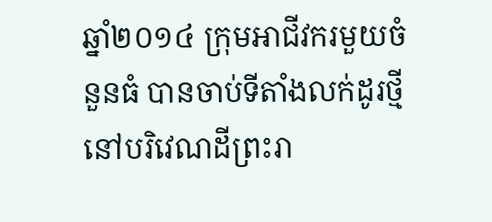ឆ្នាំ២០១៤ ក្រុមអាជីវករមួយចំនួនធំ បានចាប់ទីតាំងលក់ដូរថ្មីនៅបរិវេណដីព្រះរា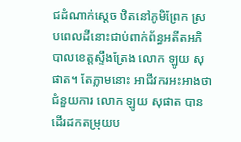ជដំណាក់ស្ដេច ឋិតនៅភូមិព្រែក ស្របពេលដីនោះជាប់ពាក់ព័ន្ធអតីតអភិបាលខេត្តស្ទឹងត្រែង លោក ឡូយ សុផាត។ តែភ្លាមនោះ អាជីវករអះអាងថា ជំនួយការ លោក ឡូយ សុផាត បានដើរដកតម្រុយប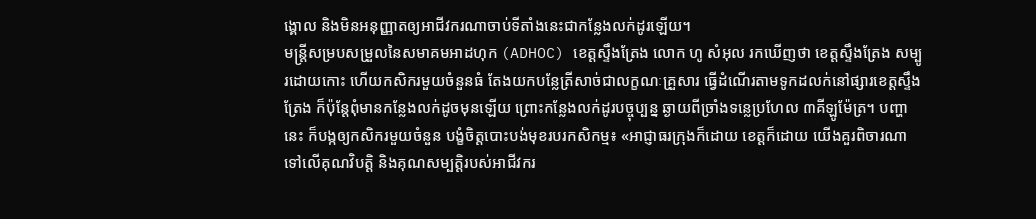ង្គោល និងមិនអនុញ្ញាតឲ្យអាជីវករណាចាប់ទីតាំងនេះជាកន្លែងលក់ដូរឡើយ។
មន្ត្រីសម្របសម្រួលនៃសមាគមអាដហុក (ADHOC) ខេត្តស្ទឹងត្រែង លោក ហូ សំអុល រកឃើញថា ខេត្តស្ទឹងត្រែង សម្បូរដោយកោះ ហើយកសិករមួយចំនួនធំ តែងយកបន្លែត្រីសាច់ជាលក្ខណៈគ្រួសារ ធ្វើដំណើរតាមទូកដលក់នៅផ្សារខេត្តស្ទឹងត្រែង ក៏ប៉ុន្តែពុំមានកន្លែងលក់ដូចមុនឡើយ ព្រោះកន្លែងលក់ដូរបច្ចុប្បន្ន ឆ្ងាយពីច្រាំងទន្លេប្រហែល ៣គីឡូម៉ែត្រ។ បញ្ហានេះ ក៏បង្កឲ្យកសិករមួយចំនួន បង្ខំចិត្តបោះបង់មុខរបរកសិកម្ម៖ «អាជ្ញាធរក្រុងក៏ដោយ ខេត្តក៏ដោយ យើងគួរពិចារណាទៅលើគុណវិបត្តិ និងគុណសម្បត្តិរបស់អាជីវករ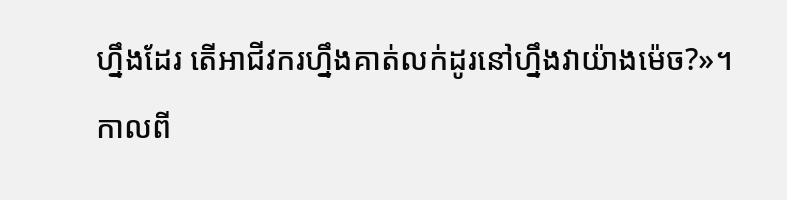ហ្នឹងដែរ តើអាជីវករហ្នឹងគាត់លក់ដូរនៅហ្នឹងវាយ៉ាងម៉េច?»។
កាលពី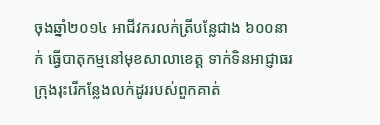ចុងឆ្នាំ២០១៤ អាជីវករលក់ត្រីបន្លែជាង ៦០០នាក់ ធ្វើបាតុកម្មនៅមុខសាលាខេត្ត ទាក់ទិនអាជ្ញាធរក្រុងរុះរើកន្លែងលក់ដូររបស់ពួកគាត់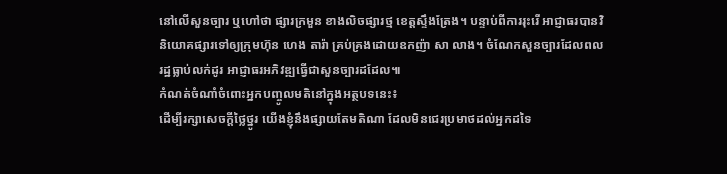នៅលើសួនច្បារ ឬហៅថា ផ្សារក្រមួន ខាងលិចផ្សារថ្ម ខេត្តស្ទឹងត្រែង។ បន្ទាប់ពីការរុះរើ អាជ្ញាធរបានវិនិយោគផ្សារទៅឲ្យក្រុមហ៊ុន ហេង តារ៉ា គ្រប់គ្រងដោយឧកញ៉ា សា លាង។ ចំណែកសួនច្បារដែលពលរដ្ឋធ្លាប់លក់ដូរ អាជ្ញាធរអភិវឌ្ឍធ្វើជាសួនច្បារដដែល៕
កំណត់ចំណាំចំពោះអ្នកបញ្ចូលមតិនៅក្នុងអត្ថបទនេះ៖
ដើម្បីរក្សាសេចក្ដីថ្លៃថ្នូរ យើងខ្ញុំនឹងផ្សាយតែមតិណា ដែលមិនជេរប្រមាថដល់អ្នកដទៃ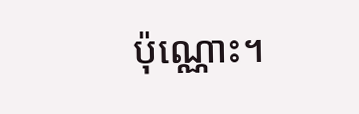ប៉ុណ្ណោះ។